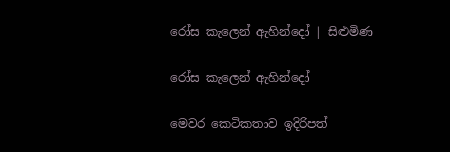රෝස කැලෙන් ඇහින්දෝ | සිළුමිණ

රෝස කැලෙන් ඇහින්දෝ

මෙවර කෙටිකතාව ඉදිරිපත්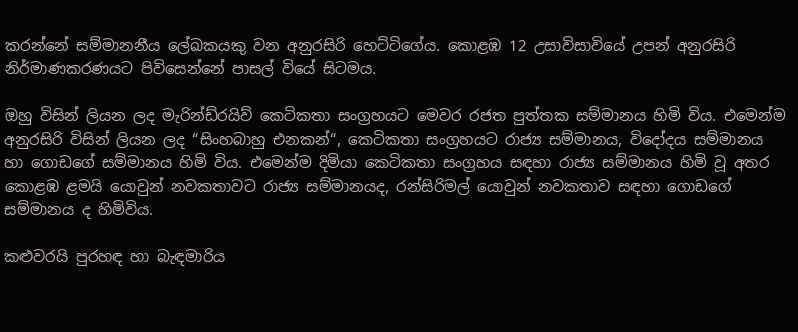කරන්නේ සම්මානනීය ලේඛකයකු වන අනුරසිරි හෙට්ටිගේය. කොළඹ 12 උසාවිසාවියේ උපන් අනුරසිරි නිර්මාණකරණයට පිවිසෙන්නේ පාසල් වියේ සිටමය.

ඔහු විසින් ලියන ලද මැරින්ඩ්රයිව් කෙටිකතා සංග්‍රහයට මෙවර රජත පුත්තක සම්මානය හිමි විය. එමෙන්ම අනුරසිරි විසින් ලියන ලද “සිංහබාහු එනකන්“, කෙටිකතා සංග්‍රහයට රාජ්‍ය සම්මානය, විද‍ෝදය සම්මානය හා ගොඩගේ සම්මානය හිමි විය. එමෙන්ම දිමියා කෙටිකතා සංග්‍රහය සඳහා රාජ්‍ය සම්මානය හිමි වූ අතර කොළඹ ළමයි යොවුන් නවකතාවට රාජ්‍ය සම්මානයද, රන්සිරිමල් යොවුන් නවකතාව සඳහා ගොඩගේ සම්මානය ද හිමිවිය.

කළුවරයි පුරහඳ හා බැඳමාරිය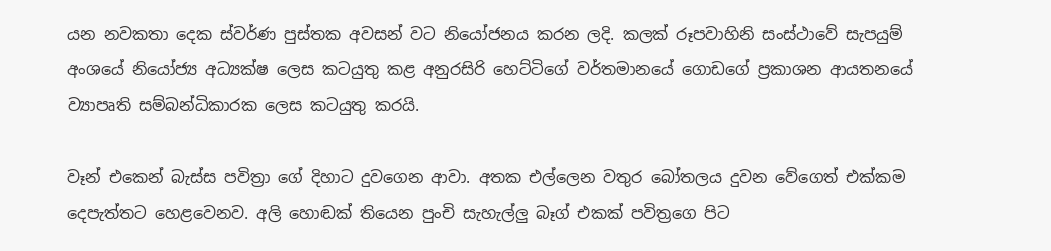යන නවකතා දෙක ස්වර්ණ පුස්තක අවසන් වට නියෝජනය කරන ලදි. කලක් රූපවාහිනි සංස්ථාවේ සැපයුම් අංශයේ නියෝජ්‍ය අධ්‍යක්ෂ ලෙස කටයුතු කළ අනුරසිරි හෙට්ටිගේ වර්තමානයේ ගොඩගේ ප්‍රකාශන ආයතනයේ ව්‍යාපෘති සම්බන්ධිකාරක ලෙස කටයුතු කරයි.

වෑන් එකෙන් බැස්ස පවිත්‍රා ගේ දිහාට දුවගෙන ආවා. අතක එල්ලෙන වතුර බෝතලය දුවන වේගෙත් එක්කම දෙපැත්තට හෙළවෙනව. අලි හොඬක් තියෙන පුංචි සැහැල්ලු බෑග් එකක් පවිත්‍රගෙ පිට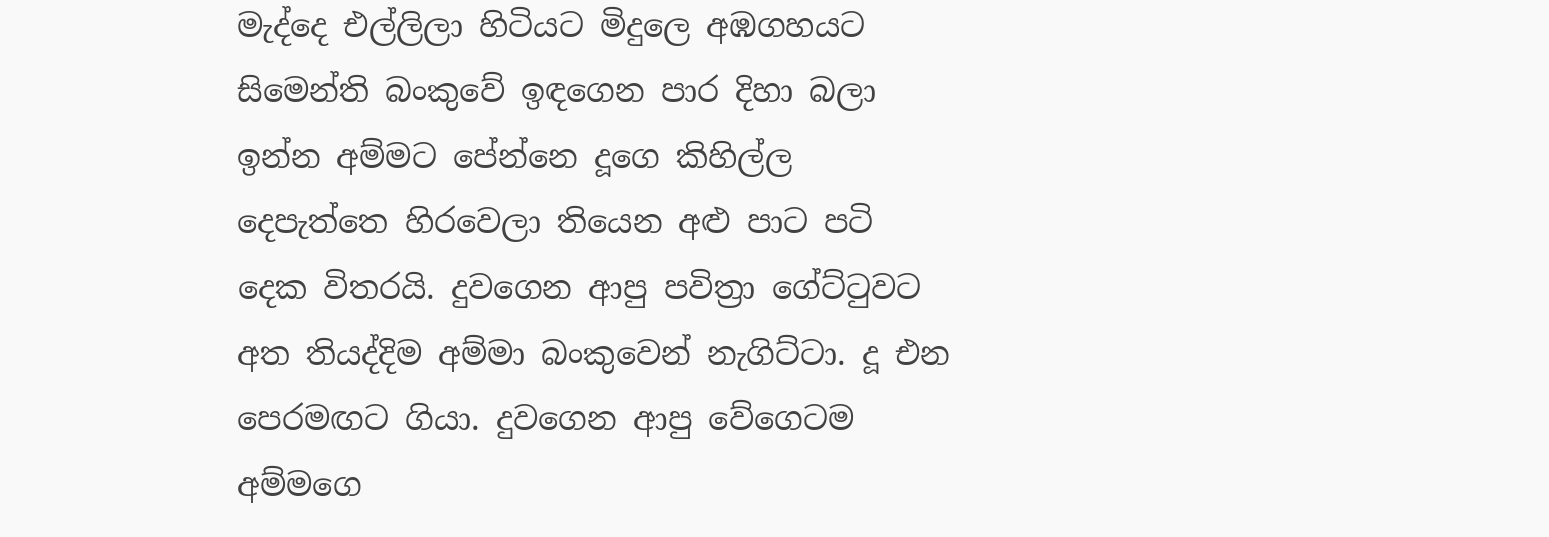මැද්දෙ එල්ලිලා හිටියට මිදුලෙ අඹගහයට සිමෙන්ති බංකුවේ ඉඳගෙන පාර දිහා බලා ඉන්න අම්මට පේන්නෙ දූගෙ කිහිල්ල දෙපැත්තෙ හිරවෙලා තියෙන අළු පාට පටි දෙක විතරයි. දුවගෙන ආපු පවිත්‍රා ගේට්ටුවට අත තියද්දිම අම්මා බංකුවෙන් නැගිට්ටා. දූ එන පෙරමඟට ගියා. දුවගෙන ආපු වේගෙටම අම්මගෙ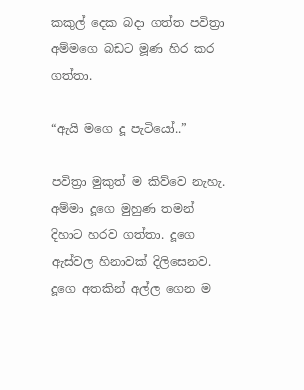කකුල් දෙක බදා ගත්ත පවිත්‍රා අම්මගෙ බඩට මූණ හිර කර ගත්තා.

“ඇයි මගෙ දූ පැටියෝ..”

පවිත්‍රා මුකුත් ම කිව්වෙ නැහැ. අම්මා දූගෙ මුහුණ තමන් දිහාට හරව ගත්තා. දූගෙ ඇස්වල හිනාවක් දිලිසෙනව. දූගෙ අතකින් අල්ල ගෙන ම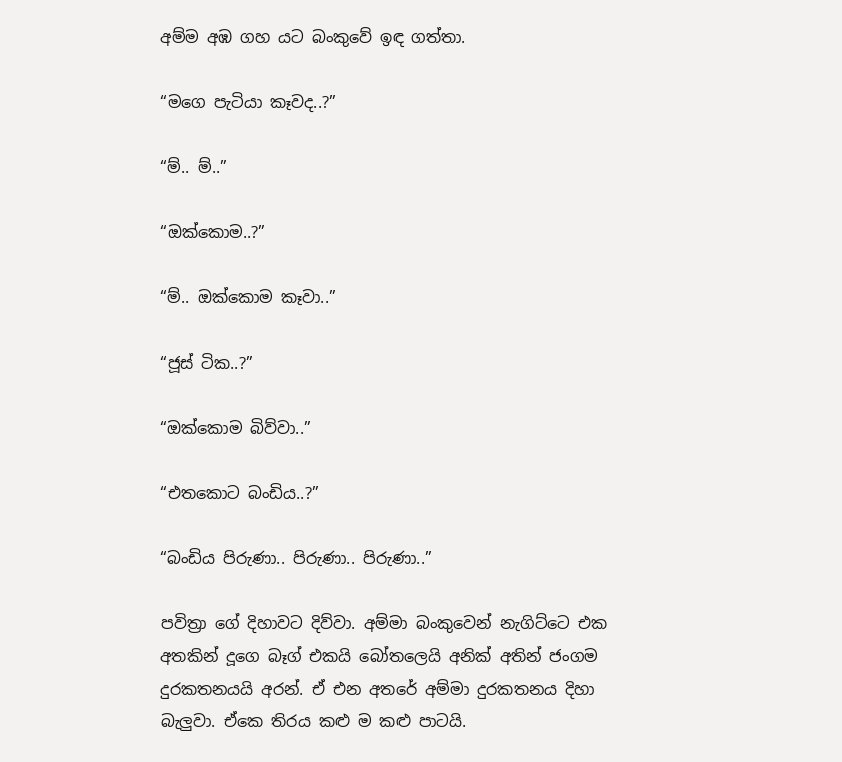අම්ම අඹ ගහ යට බංකුවේ ඉඳ ගත්තා.

“මගෙ පැටියා කෑවද..?”

“ම්.. ම්..”

“ඔක්කොම..?”

“ම්.. ඔක්කොම කෑවා..”

“ජූස් ටික..?”

“ඔක්කොම බිව්වා..”

“එතකොට බංඩිය..?”

“බංඩිය පිරුණා.. පිරුණා.. පිරුණා..”

පවිත්‍රා ගේ දිහාවට දිව්වා. අම්මා බංකුවෙන් නැගිට්ටෙ එක අතකින් දූගෙ බෑග් එකයි බෝතලෙයි අනික් අතින් ජංගම දුරකතනයයි අරන්. ඒ එන අතරේ අම්මා දුරකතනය දිහා බැලුවා. ඒකෙ තිරය කළු ම කළු පාටයි.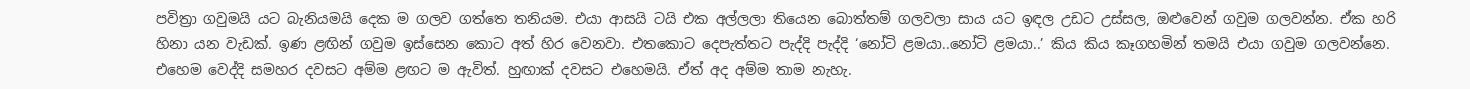පවිත්‍රා ගවුමයි යට බැනියමයි දෙක ම ගලව ගත්තෙ තනියම. එයා ආසයි ටයි එක අල්ලලා තියෙන බොත්තම් ගලවලා සාය යට ඉඳල උඩට උස්සල, ඔළුවෙන් ගවුම ගලවන්න. ඒක හරි හිනා යන වැඩක්. ඉණ ළඟින් ගවුම ඉස්සෙන කොට අත් හිර වෙනවා. එතකොට දෙපැත්තට පැද්දි පැද්දි ‘නෝටි ළමයා..නෝටි ළමයා..’ කිය කිය කෑගහමින් තමයි එයා ගවුම ගලවන්නෙ. එහෙම වෙද්දි සමහර දවසට අම්ම ළඟට ම ඇවිත්. හුඟාක් දවසට එහෙමයි. ඒත් අද අම්ම තාම නැහැ.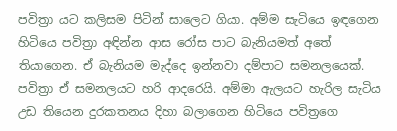පවිත්‍රා යට කලිසම පිටින් සාලෙට ගියා. අම්ම සැටියෙ ඉඳගෙන හිටියෙ පවිත්‍රා අඳින්න ආස රෝස පාට බැනියමත් අතේ තියාගෙන. ඒ බැනියම මැද්දෙ ඉන්නවා දම්පාට සමනලයෙක්. පවිත්‍රා ඒ සමනලයට හරි ආදරෙයි. අම්මා ඇලයට හැරිල සැටිය උඩ තියෙන දුරකතනය දිහා බලාගෙන හිටියෙ පවිත්‍රගෙ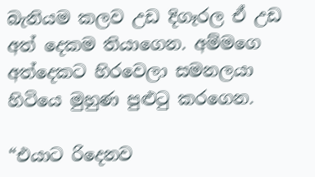බැනියම කලව උඩ දිගෑරල ඒ උඩ අත් දෙකම තියාගෙන. අම්මගෙ අත්දෙකට හිරවෙලා සමනලයා හිටියෙ මුහුණ පුළුටු කරගෙන.

“එයාට රිදෙනව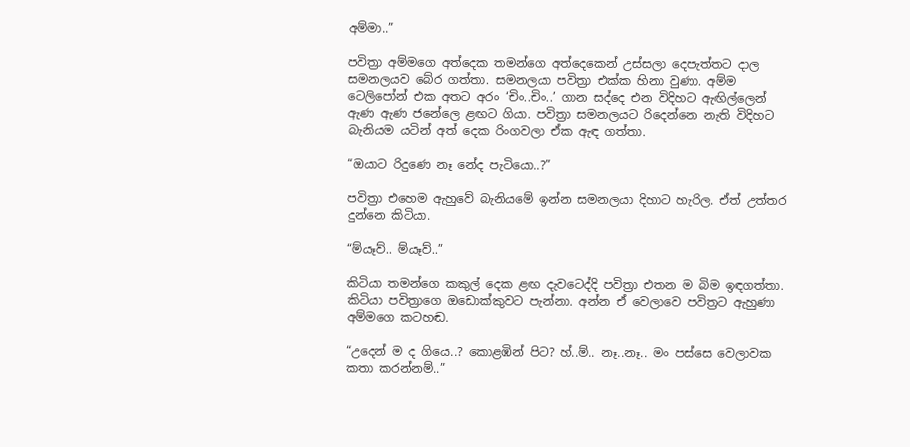අම්මා..”

පවිත්‍රා අම්මගෙ අත්දෙක තමන්ගෙ අත්දෙකෙන් උස්සලා දෙපැත්තට දාල සමනලයව බේර ගත්තා. සමනලයා පවිත්‍රා එක්ක හිනා වුණා. අම්ම ටෙලිපෝන් එක අතට අරං ‘චිං..චිං..’ ගාන සද්දෙ එන විදිහට ඇඟිල්ලෙන් ඇණ ඇණ ජනේලෙ ළඟට ගියා. පවිත්‍රා සමනලයට රිදෙන්නෙ නැති විදිහට බැනියම යටින් අත් දෙක රිංගවලා ඒක ඇඳ ගත්තා.

“ඔයාට රිදුණෙ නෑ නේද පැටියො..?”

පවිත්‍රා එහෙම ඇහුවේ බැනියමේ ඉන්න සමනලයා දිහාට හැරිල. ඒත් උත්තර දුන්නෙ කිටියා.

“ම්යෑව්.. ම්යෑව්..”

කිටියා තමන්ගෙ කකුල් දෙක ළඟ දැවටෙද්දි පවිත්‍රා එතන ම බිම ඉඳගත්තා. කිටියා පවිත්‍රාගෙ ඔඩොක්කුවට පැන්නා. අන්න ඒ වෙලාවෙ පවිත්‍රට ඇහුණා අම්මගෙ කටහඬ.

“උදෙන් ම ද ගියෙ..? කොළඹින් පිට? හ්..ම්.. නෑ..නෑ.. මං පස්සෙ වෙලාවක කතා කරන්නම්..”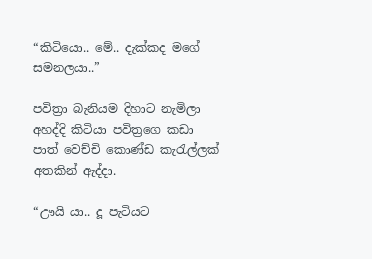“කිටියො.. මේ.. දැක්කද මගේ සමනලයා..”

පවිත්‍රා බැනියම දිහාට නැමිලා අහද්දි කිටියා පවිත්‍රගෙ කඩා පාත් වෙච්චි කොණ්ඩ කැරැල්ලක් අතකින් ඇද්දා.

“ඌයි යා.. දූ පැටියට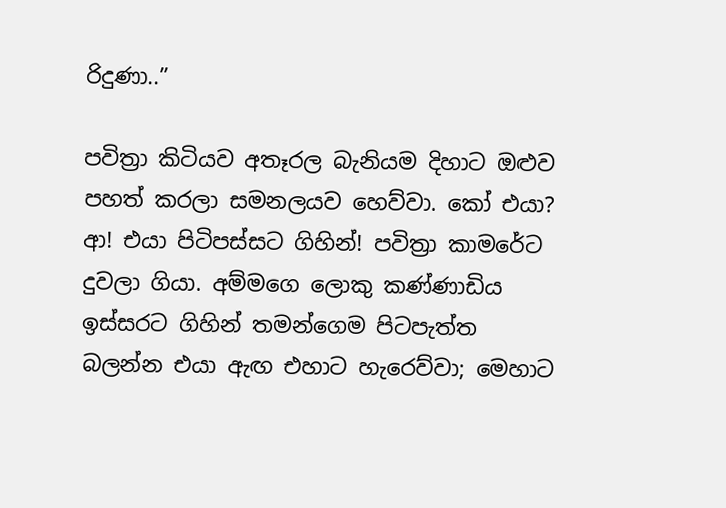රිදුණා..”

පවිත්‍රා කිටියව අතෑරල බැනියම දිහාට ඔළුව පහත් කරලා සමනලයව හෙව්වා. කෝ එයා? ආ! එයා පිටිපස්සට ගිහින්! පවිත්‍රා කාමරේට දුවලා ගියා. අම්මගෙ ලොකු කණ්ණාඩිය ඉස්සරට ගිහින් තමන්ගෙම පිටපැත්ත බලන්න එයා ඇඟ එහාට හැරෙව්වා; මෙහාට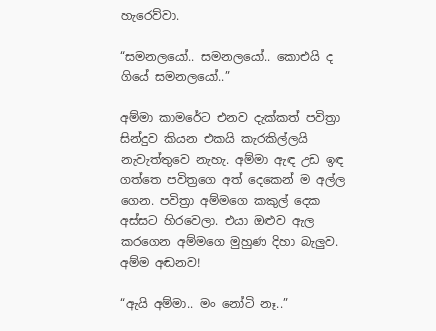හැරෙව්වා.

“සමනලයෝ.. සමනලයෝ.. කොඑයි ද ගියේ සමනලයෝ..”

අම්මා කාමරේට එනව දැක්කත් පවිත්‍රා සින්දුව කියන එකයි කැරකිල්ලයි නැවැත්තුවෙ නැහැ. අම්මා ඇඳ උඩ ඉඳ ගත්තෙ පවිත්‍රගෙ අත් දෙකෙන් ම අල්ල ගෙන. පවිත්‍රා අම්මගෙ කකුල් දෙක අස්සට හිරවෙලා. එයා ඔළුව ඇල කරගෙන අම්මගෙ මුහුණ දිහා බැලුව. අම්ම අඬනව!

“ඇයි අම්මා.. මං නෝටි නෑ..”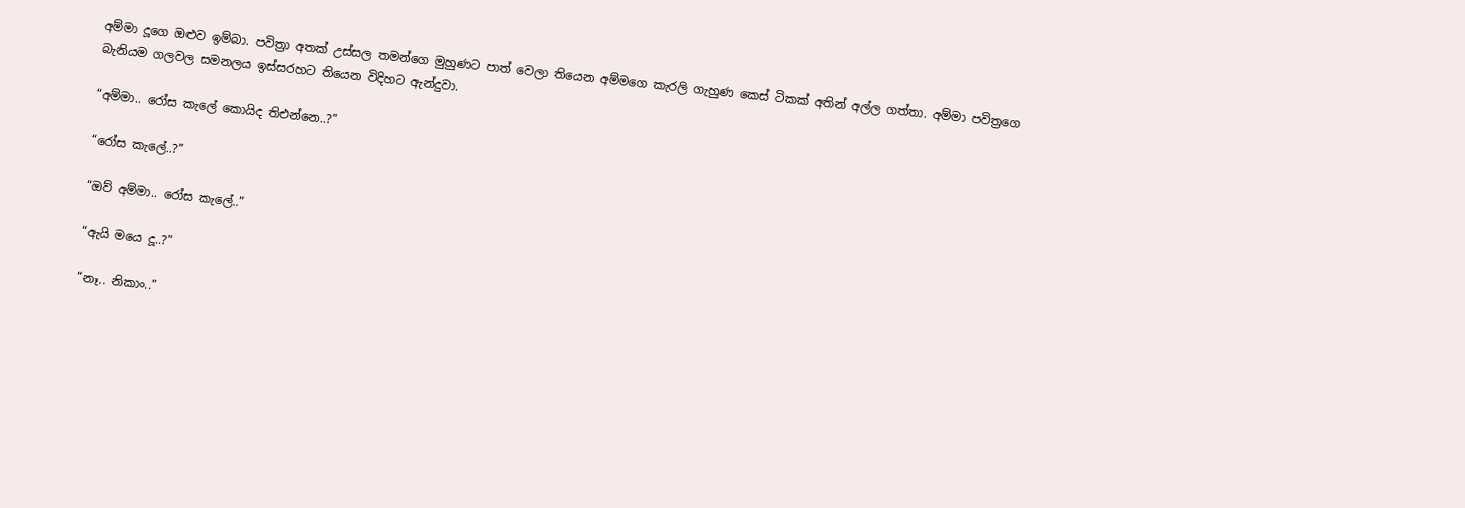අම්මා දූගෙ ඔළුව ඉම්බා. පවිත්‍රා අතක් උස්සල තමන්ගෙ මුහුණට පාත් වෙලා තියෙන අම්මගෙ කැරලි ගැහුණ කෙස් ටිකක් අතින් අල්ල ගත්තා. අම්මා පවිත්‍රගෙ බැනියම ගලවල සමනලය ඉස්සරහට තියෙන විදිහට ඇන්දුවා.

“අම්මා.. රෝස කැලේ කොයිද තිඑන්නෙ..?”

“රෝස කැලේ..?”

“ඔව් අම්මා.. රෝස කැලේ..”

“ඇයි මයෙ දූ..?”

“නෑ.. නිකාං..”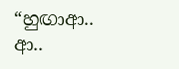“හුඟාආ.. ආ..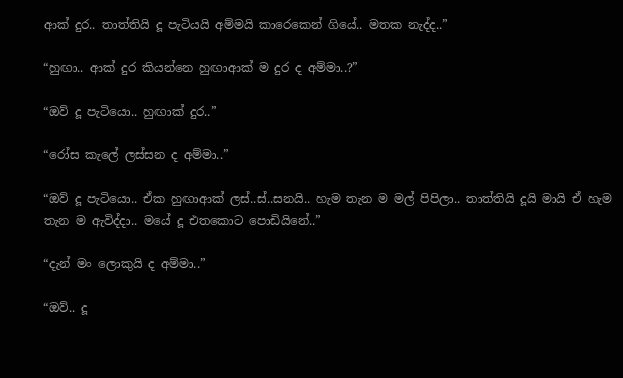ආක් දුර.. තාත්තියි දූ පැටියයි අම්මයි කාරෙකෙන් ගියේ.. මතක නැද්ද..”

“හුඟා.. ආක් දුර කියන්නෙ හුඟාආක් ම දුර ද අම්මා..?”

“ඔව් දූ පැටියො.. හුඟාක් දුර..”

“රෝස කැලේ ලස්සන ද අම්මා..”

“ඔව් දූ පැටියො.. ඒක හුඟාආක් ලස්..ස්..සනයි.. හැම තැන ම මල් පිපිලා.. තාත්තියි දූයි මායි ඒ හැම තැන ම ඇවිද්දා.. මයේ දූ එතකොට පොඩියිනේ..”

“දැන් මං ලොකුයි ද අම්මා..”

“ඔව්.. දූ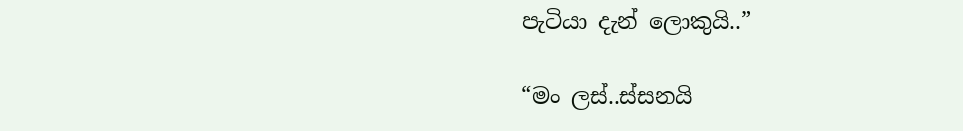පැටියා දැන් ලොකුයි..”

“මං ලස්..ස්සනයි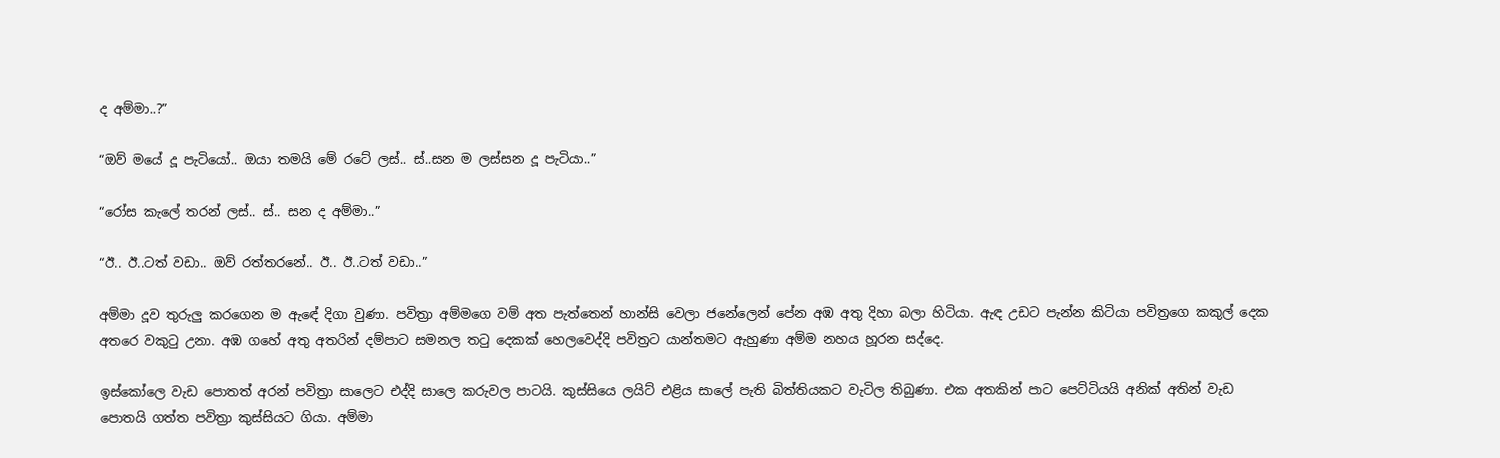ද අම්මා..?”

“ඔව් මයේ දූ පැටියෝ.. ඔයා තමයි මේ රටේ ලස්.. ස්..සන ම ලස්සන දූ පැටියා..”

“රෝස කැලේ තරන් ලස්.. ස්.. සන ද අම්මා..”

“ඊ.. ඊ..ටත් වඩා.. ඔව් රත්තරනේ.. ඊ.. ඊ..ටත් වඩා..”

අම්මා දූව තුරුලු කරගෙන ම ඇඳේ දිගා වුණා. පවිත්‍රා අම්මගෙ වම් අත පැත්තෙන් හාන්සි වෙලා ජනේලෙන් පේන අඹ අතු දිහා බලා හිටියා. ඇඳ උඩට පැන්න කිටියා පවිත්‍රගෙ කකුල් දෙක අතරෙ වකුටු උනා. අඹ ගහේ අතු අතරින් දම්පාට සමනල තටු දෙකක් හෙලවෙද්දි පවිත්‍රට යාන්තමට ඇහුණා අම්ම නහය හූරන සද්දෙ.

ඉස්කෝලෙ වැඩ පොතත් අරන් පවිත්‍රා සාලෙට එද්දි සාලෙ කරුවල පාටයි. කුස්සියෙ ලයිට් එළිය සාලේ පැති බිත්තියකට වැටිල තිබුණා. එක අතකින් පාට පෙට්ටියයි අනික් අතින් වැඩ පොතයි ගත්ත පවිත්‍රා කුස්සියට ගියා. අම්මා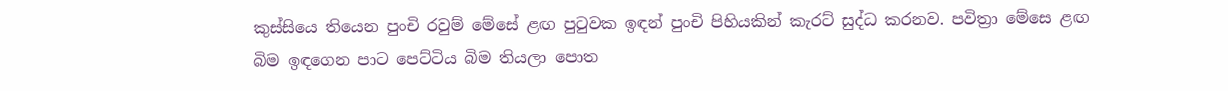කුස්සියෙ තියෙන පුංචි රවුම් මේසේ ළඟ පුටුවක ඉඳන් පුංචි පිහියකින් කැරට් සුද්ධ කරනව. පවිත්‍රා මේසෙ ළඟ බිම ඉඳගෙන පාට පෙට්ටිය බිම තියලා පොත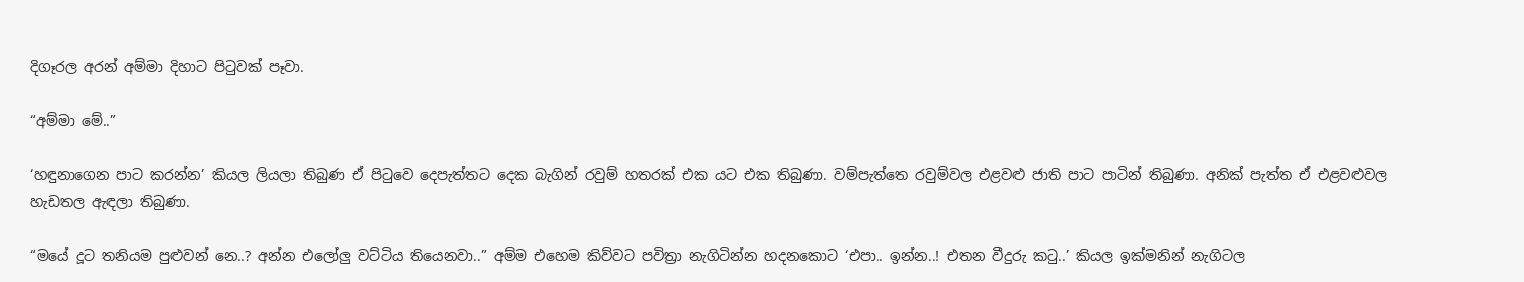දිගෑරල අරන් අම්මා දිහාට පිටුවක් පෑවා.

“අම්මා මේ..”

‘හඳුනාගෙන පාට කරන්න’ කියල ලියලා තිබුණ ඒ පිටුවෙ දෙපැත්තට දෙක බැගින් රවුම් හතරක් එක යට එක තිබුණා. වම්පැත්තෙ රවුම්වල එළවළු ජාති පාට පාටින් තිබුණා. අනික් පැත්ත ඒ එළවළුවල හැඩතල ඇඳලා තිබුණා.

“මයේ දූට තනියම පුළුවන් නෙ..? අන්න එලෝලු වට්ටිය තියෙනවා..” අම්ම එහෙම කිව්වට පවිත්‍රා නැගිටින්න හදනකොට ‘එපා.. ඉන්න..! එතන වීදුරු කටු..’ කියල ඉක්මනින් නැගිටල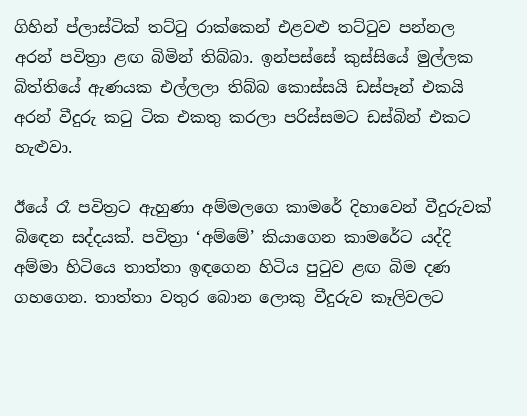ගිහින් ප්ලාස්ටික් තට්ටු රාක්කෙන් එළවළු තට්ටුව පන්නල අරන් පවිත්‍රා ළඟ බිමින් තිබ්බා. ඉන්පස්සේ කුස්සියේ මුල්ලක බිත්තියේ ඇණයක එල්ලලා තිබ්බ කොස්සයි ඩස්පෑන් එකයි අරන් වීදුරු කටු ටික එකතු කරලා පරිස්සමට ඩස්බින් එකට හැළුවා.

ඊයේ රෑ පවිත්‍රට ඇහුණා අම්මලගෙ කාමරේ දිහාවෙන් වීදුරුවක් බිඳෙන සද්දයක්. පවිත්‍රා ‘අම්මේ’ කියාගෙන කාමරේට යද්දි අම්මා හිටියෙ තාත්තා ඉඳගෙන හිටිය පුටුව ළඟ බිම දණ ගහගෙන. තාත්තා වතුර බොන ලොකු වීදුරුව කෑලිවලට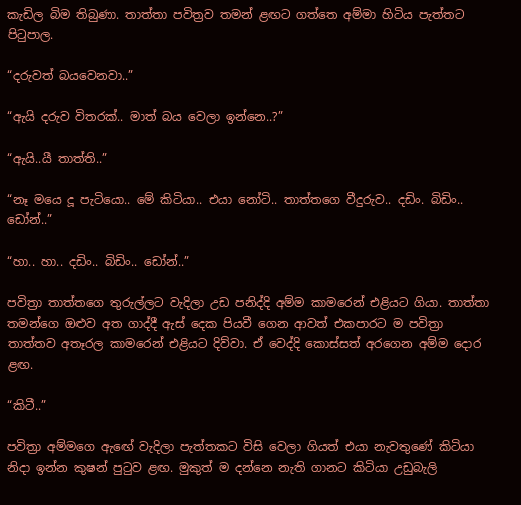කැඩිල බිම තිබුණා. තාත්තා පවිත්‍රව තමන් ළඟට ගත්තෙ අම්මා හිටිය පැත්තට පිටුපාල.

“දරුවත් බයවෙනවා..”

“ඇයි දරුව විතරක්.. මාත් බය වෙලා ඉන්නෙ..?”

“ඇයි..යී තාත්ති..”

“නෑ මයෙ දූ පැටියො.. මේ කිටියා.. එයා නෝටි.. තාත්තගෙ වීදුරුව.. දඩිං. බිඩිං.. ඩෝන්..”

“හා.. හා.. දඩිං.. බිඩිං.. ඩෝන්..”

පවිත්‍රා තාත්තගෙ තුරුල්ලට වැදිලා උඩ පනිද්දි අම්ම කාමරෙන් එළියට ගියා. තාත්තා තමන්ගෙ ඔළුව අත ගාද්දී ඇස් දෙක පියවී ගෙන ආවත් එකපාරට ම පවිත්‍රා තාත්තව අතෑරල කාමරෙන් එළියට දිව්වා. ඒ වෙද්දි කොස්සත් අරගෙන අම්ම දොර ළඟ.

“කිටී..”

පවිත්‍රා අම්මගෙ ඇඟේ වැදිලා පැත්තකට විසි වෙලා ගියත් එයා නැවතුණේ කිටියා නිදා ඉන්න කුෂන් පුටුව ළඟ. මුකුත් ම දන්නෙ නැති ගානට කිටියා උඩුබැලි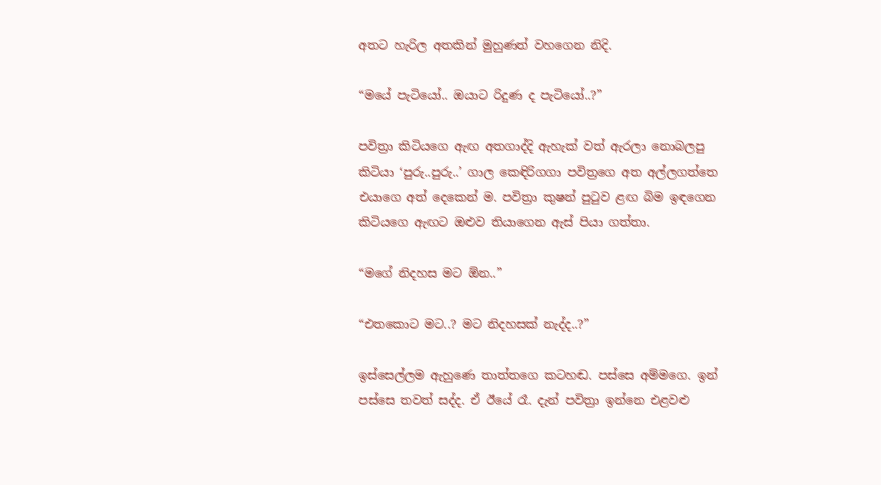අතට හැරිල අතකින් මුහුණත් වහගෙන නිදි.

“මයේ පැටියෝ.. ඔයාට රිදුණ ද පැටියෝ..?”

පවිත්‍රා කිටියගෙ ඇඟ අතගාද්දි ඇහැක් වත් ඇරලා නොබලපු කිටියා ‘පුරු..පුරු..’ ගාල කෙඳිරිගගා පවිත්‍රගෙ අත අල්ලගත්තෙ එයාගෙ අත් දෙකෙන් ම. පවිත්‍රා කුෂන් පුටුව ළඟ බිම ඉඳගෙන කිටියගෙ ඇඟට ඔළුව තියාගෙන ඇස් පියා ගත්තා.

“මගේ නිදහස මට ඕන..”

“එතකොට මට..? මට නිදහසක් නැද්ද..?”

ඉස්සෙල්ලම ඇහුණෙ තාත්තගෙ කටහඬ. පස්සෙ අම්මගෙ. ඉන් පස්සෙ තවත් සද්ද. ඒ ඊයේ රෑ. දැන් පවිත්‍රා ඉන්නෙ එළවළු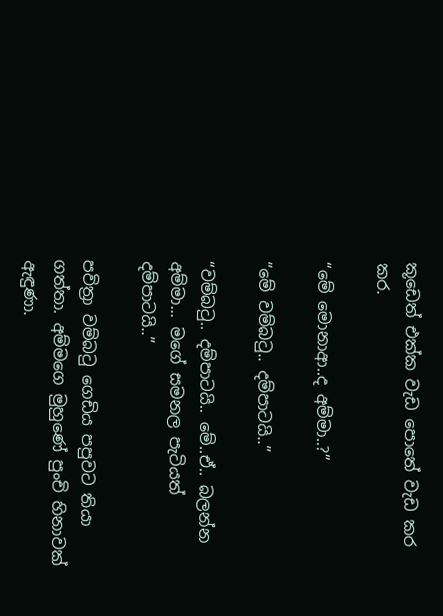කූඩෙත් එක්ක වැඩ පොතේ වැඩ කර කර.

“මේ මොනාආ..ද අම්මා..?”

“මේ වම්බටු.. දම්පාටයි..”

“වම්බටු.. දම්පාටයි.. මේ..ඒ.. බලන්න අම්මා... මගේ සමනල පැටියත් දම්පාටයි..”

පවිත්‍රා වම්බටු ගෙඩිය පපුවට තියා ගත්තා. අම්මගෙ මුහුණේ පුංචි හිනාවක් ඇඳුණා.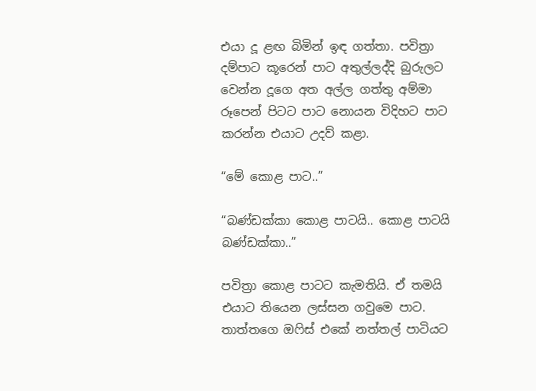එයා දූ ළඟ බිමින් ඉඳ ගත්තා. පවිත්‍රා දම්පාට කූරෙන් පාට අතුල්ලද්දි බුරුලට වෙන්න දූගෙ අත අල්ල ගත්තු අම්මා රූපෙන් පිටට පාට නොයන විදිහට පාට කරන්න එයාට උදව් කළා.

“මේ කොළ පාට..”

“බණ්ඩක්කා කොළ පාටයි.. කොළ පාටයි බණ්ඩක්කා..”

පවිත්‍රා කොළ පාටට කැමතියි. ඒ තමයි එයාට තියෙන ලස්සන ගවුමෙ පාට. තාත්තගෙ ඔෆිස් එකේ නත්තල් පාටියට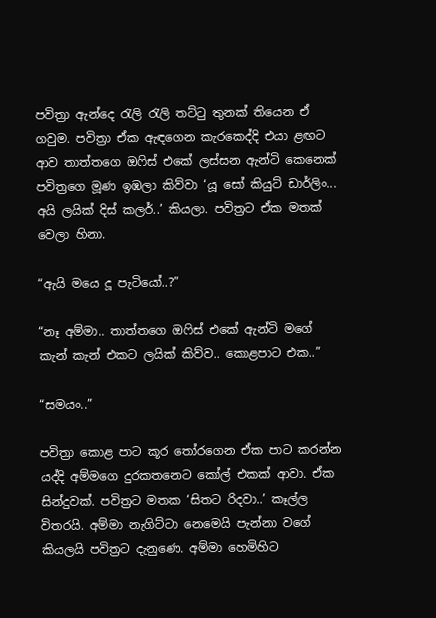පවිත්‍රා ඇන්දෙ රැලි රැලි තට්ටු තුනක් තියෙන ඒ ගවුම. පවිත්‍රා ඒක ඇඳගෙන කැරකෙද්දි එයා ළඟට ආව තාත්තගෙ ඔෆිස් එකේ ලස්සන ඇන්ටි කෙනෙක් පවිත්‍රගෙ මූණ ඉඹලා කිව්වා ‘යූ සෝ කියුට් ඩාර්ලිං... අයි ලයික් දිස් කලර්..’ කියලා. පවිත්‍රට ඒක මතක් වෙලා හිනා.

“ඇයි මයෙ දූ පැටියෝ..?”

“නෑ අම්මා.. තාත්තගෙ ඔෆිස් එකේ ඇන්ටි මගේ කැන් කැන් එකට ලයික් කිව්ව.. කොළපාට එක..”

“සමයං..”

පවිත්‍රා කොළ පාට කූර තෝරගෙන ඒක පාට කරන්න යද්දි අම්මගෙ දුරකතනෙට කෝල් එකක් ආවා. ඒක සින්දුවක්. පවිත්‍රට මතක ‘සිතට රිදවා..’ කෑල්ල විතරයි. අම්මා නැගිට්ටා නෙමෙයි පැන්නා වගේ කියලයි පවිත්‍රට දැනුණෙ. අම්මා හෙමිහිට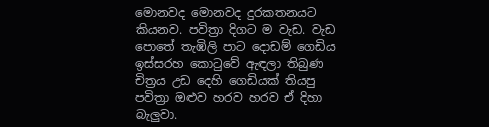මොනවද මොනවද දුරකතනයට කියනව. පවිත්‍රා දිගට ම වැඩ. වැඩ පොතේ තැඹිලි පාට දොඩම් ගෙඩිය ඉස්සරහ කොටුවේ ඇඳලා තිබුණ චිත්‍රය උඩ දෙහි ගෙඩියක් තියපු පවිත්‍රා ඔළුව හරව හරව ඒ දිහා බැලුවා.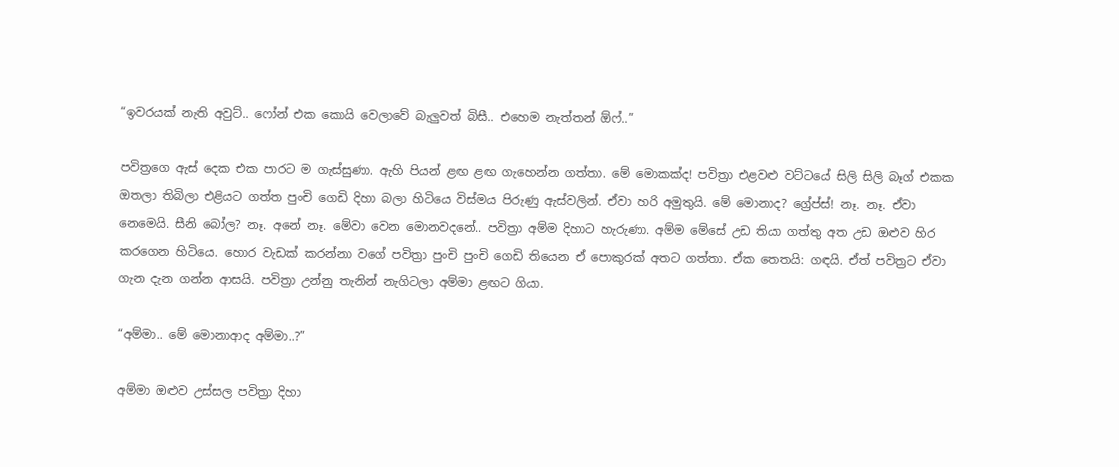“ඉවරයක් නැති අවුට්.. ෆෝන් එක කොයි වෙලාවේ බැලුවත් බිසී.. එහෙම නැත්තන් ඕෆ්..”

පවිත්‍රගෙ ඇස් දෙක එක පාරට ම ගැස්සුණා. ඇහි පියන් ළඟ ළඟ ගැහෙන්න ගත්තා. මේ මොකක්ද! පවිත්‍රා එළවළු වට්ටයේ සිලි සිලි බෑග් එකක ඔතලා තිබිලා එළියට ගත්ත පුංචි ගෙඩි දිහා බලා හිටියෙ විස්මය පිරුණු ඇස්වලින්. ඒවා හරි අමුතුයි. මේ මොනාද? ග්‍රේප්ස්! නෑ. නෑ. ඒවා නෙමෙයි. සීනි බෝල? නෑ. අනේ නෑ. මේවා වෙන මොනවදනේ.. පවිත්‍රා අම්ම දිහාට හැරුණා. අම්ම මේසේ උඩ තියා ගත්තු අත උඩ ඔළුව හිර කරගෙන හිටියෙ. හොර වැඩක් කරන්නා වගේ පවිත්‍රා පුංචි පුංචි ගෙඩි තියෙන ඒ පොකුරක් අතට ගත්තා. ඒක තෙතයි: ගඳයි. ඒත් පවිත්‍රට ඒවා ගැන දැන ගන්න ආසයි. පවිත්‍රා උන්නු තැනින් නැගිටලා අම්මා ළඟට ගියා.

“අම්මා.. මේ මොනාආද අම්මා..?”

අම්මා ඔළුව උස්සල පවිත්‍රා දිහා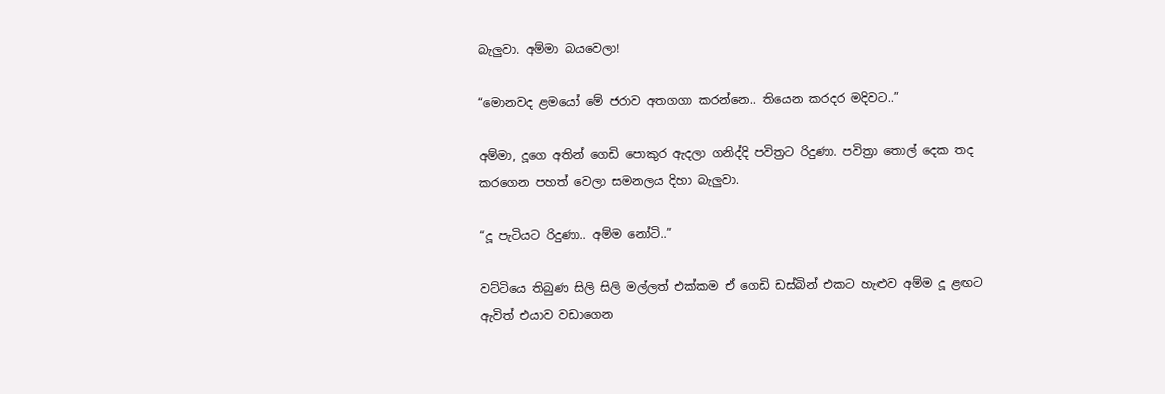බැලුවා. අම්මා බයවෙලා!

“මොනවද ළමයෝ මේ ජරාව අතගගා කරන්නෙ.. තියෙන කරදර මදිවට..”

අම්මා, දූගෙ අතින් ගෙඩි පොකුර ඇදලා ගනිද්දි පවිත්‍රට රිදුණා. පවිත්‍රා තොල් දෙක තද කරගෙන පහත් වෙලා සමනලය දිහා බැලුවා.

“දූ පැටියට රිදුණා.. අම්ම නෝටි..”

වට්ටියෙ තිබුණ සිලි සිලි මල්ලත් එක්කම ඒ ගෙඩි ඩස්බින් එකට හැළුව අම්ම දූ ළඟට ඇවිත් එයාව වඩාගෙන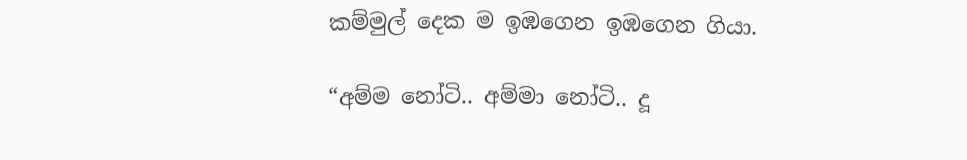කම්මුල් දෙක ම ඉඹගෙන ඉඹගෙන ගියා.

“අම්ම නෝටි.. අම්මා නෝටි.. දූ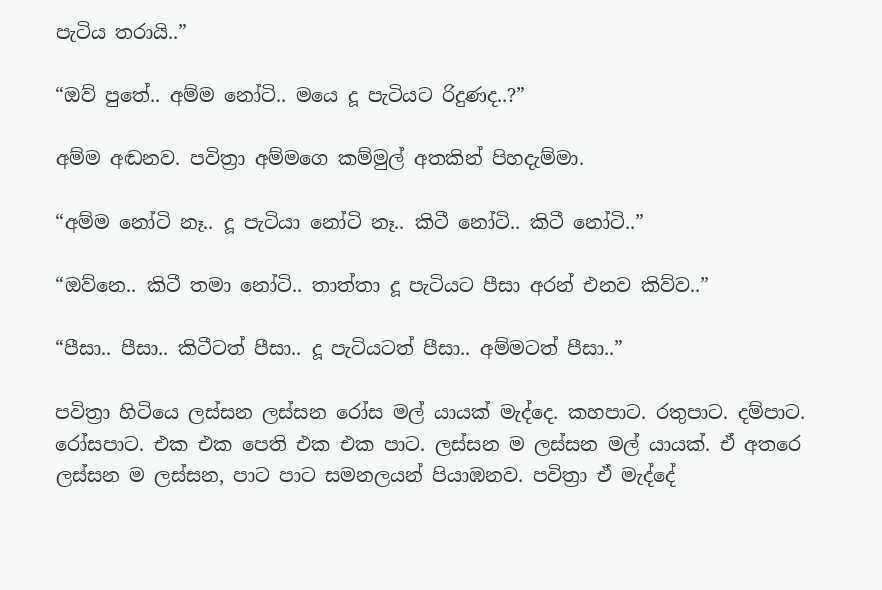පැටිය තරායි..”

“ඔව් පුතේ.. අම්ම නෝටි.. මයෙ දූ පැටියට රිදුණද..?”

අම්ම අඬනව. පවිත්‍රා අම්මගෙ කම්මුල් අතකින් පිහදැම්මා.

“අම්ම නෝටි නෑ.. දූ පැටියා නෝටි නෑ.. කිටී නෝටි.. කිටී නෝටි..”

“ඔව්නෙ.. කිටී තමා නෝටි.. තාත්තා දූ පැටියට පීසා අරන් එනව කිව්ව..”

“පීසා.. පීසා.. කිටීටත් පීසා.. දූ පැටියටත් පීසා.. අම්මටත් පීසා..”

පවිත්‍රා හිටියෙ ලස්සන ලස්සන රෝස මල් යායක් මැද්දෙ. කහපාට. රතුපාට. දම්පාට. රෝසපාට. එක එක පෙති එක එක පාට. ලස්සන ම ලස්සන මල් යායක්. ඒ අතරෙ ලස්සන ම ලස්සන, පාට පාට සමනලයන් පියාඹනව. පවිත්‍රා ඒ මැද්දේ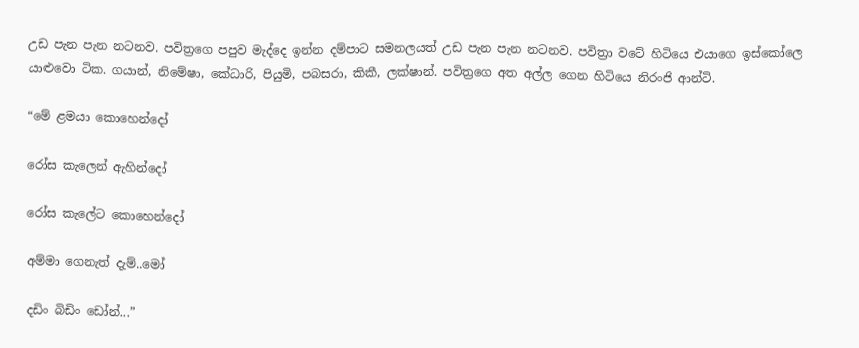උඩ පැන පැන නටනව. පවිත්‍රගෙ පපුව මැද්දෙ ඉන්න දම්පාට සමනලයත් උඩ පැන පැන නටනව. පවිත්‍රා වටේ හිටියෙ එයාගෙ ඉස්කෝලෙ යාළුවො ටික. ගයාන්, නිමේෂා, කේධාරි, පියුමි, පබසරා, කිකී, ලක්ෂාන්. පවිත්‍රගෙ අත අල්ල ගෙන හිටියෙ නිරංජි ආන්ටි.

“මේ ළමයා කොහෙන්දෝ

රෝස කැලෙන් ඇහින්දෝ

රෝස කැලේට කොහෙන්දෝ

අම්මා ගෙනැත් දැම්..මෝ

දඩිං බිඩිං ඩෝන්...”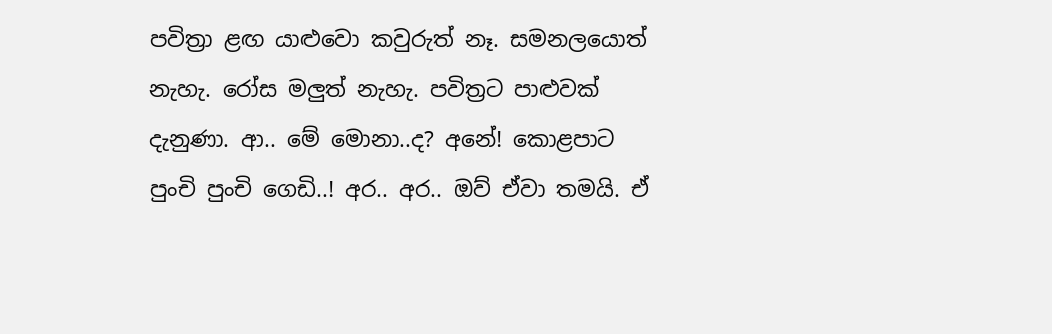පවිත්‍රා ළඟ යාළුවො කවුරුත් නෑ. සමනලයොත් නැහැ. රෝස මලුත් නැහැ. පවිත්‍රට පාළුවක් දැනුණා. ආ.. මේ මොනා..ද? අනේ! කොළපාට පුංචි පුංචි ගෙඩි..! අර.. අර.. ඔව් ඒවා තමයි. ඒ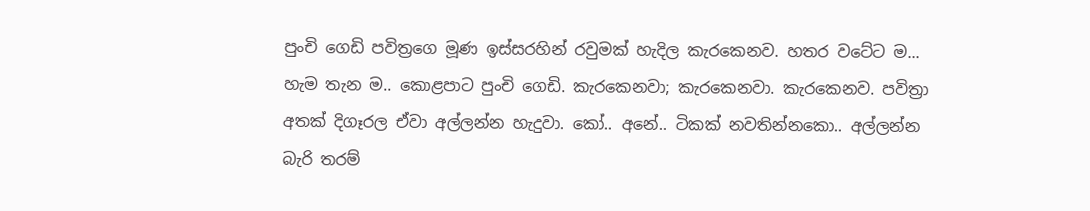පුංචි ගෙඩි පවිත්‍රගෙ මූණ ඉස්සරහින් රවුමක් හැදිල කැරකෙනව. හතර වටේට ම... හැම තැන ම.. කොළපාට පුංචි ගෙඩි. කැරකෙනවා; කැරකෙනවා. කැරකෙනව. පවිත්‍රා අතක් දිගෑරල ඒවා අල්ලන්න හැදුවා. කෝ.. අනේ.. ටිකක් නවතින්නකො.. අල්ලන්න බැරි තරම්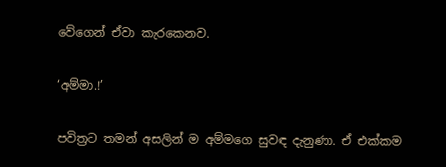වේගෙන් ඒවා කැරකෙනව.

‘අම්මා.!’

පවිත්‍රට තමන් අසලින් ම අම්මගෙ සුවඳ දැනුණා. ඒ එක්කම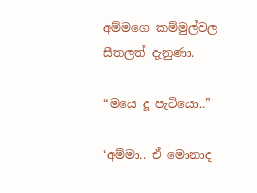අම්මගෙ කම්මුල්වල සීතලත් දැනුණා.

“මයෙ දූ පැටියො..”

‘අම්මා.. ඒ මොනාද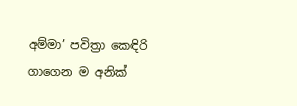අම්මා’ පවිත්‍රා කෙඳිරි ගාගෙන ම අනික්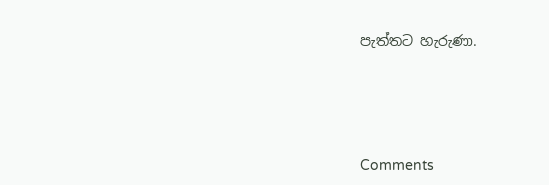පැත්තට හැරුණා.





Comments